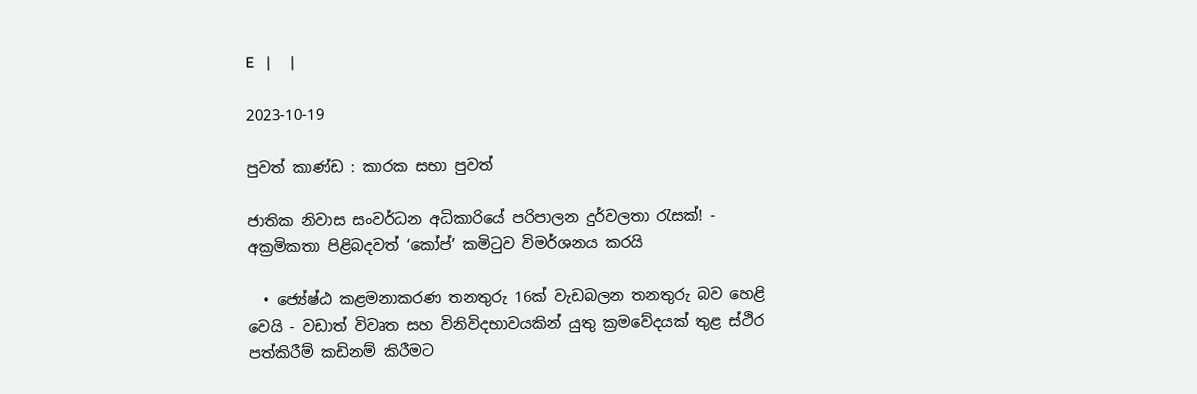E   |     |

2023-10-19

පුවත් කාණ්ඩ : කාරක සභා පුවත්

ජාතික නිවාස සංවර්ධන අධිකාරියේ පරිපාලන දුර්වලතා රැසක්! - අක්‍රමිකතා පිළිබදවත් ‘කෝප්’ කමිටුව විමර්ශනය කරයි

  • ජ්‍යේෂ්ඨ කළමනාකරණ තනතුරු 16ක් වැඩබලන තනතුරු බව හෙළි වෙයි - වඩාත් විවෘත සහ විනිවිදභාවයකින් යුතු ක්‍රමවේදයක් තුළ ස්ථිර පත්කිරීම් කඩිනම් කිරීමට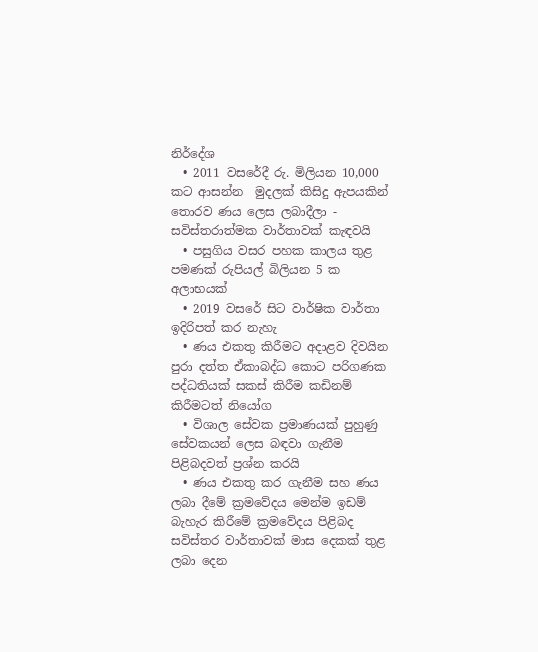නිර්දේශ
  • 2011 වසරේදී රු. මිලියන 10,000 කට ආසන්න  මුදලක් කිසිදු ඇපයකින් තොරව ණය ලෙස ලබාදීලා - සවිස්තරාත්මක වාර්තාවක් කැඳවයි
  • පසුගිය වසර පහක කාලය තුළ පමණක් රුපියල් බිලියන 5 ක අලාභයක්
  • 2019 වසරේ සිට වාර්ෂික වාර්තා ඉදිරිපත් කර නැහැ
  • ණය එකතු කිරීමට අදාළව දිවයින පුරා දත්ත ඒකාබද්ධ කොට පරිගණක පද්ධතියක් සකස් කිරීම කඩිනම් කිරීමටත් නියෝග
  • විශාල සේවක ප්‍රමාණයක් පුහුණු සේවකයන් ලෙස බඳවා ගැනීම පිළිබදවත් ප්‍රශ්න කරයි
  • ණය එකතු කර ගැනීම සහ ණය ලබා දීමේ ක්‍රමවේදය මෙන්ම ඉඩම් බැහැර කිරීමේ ක්‍රමවේදය පිළිබද සවිස්තර වාර්තාවක් මාස දෙකක් තුළ ලබා දෙන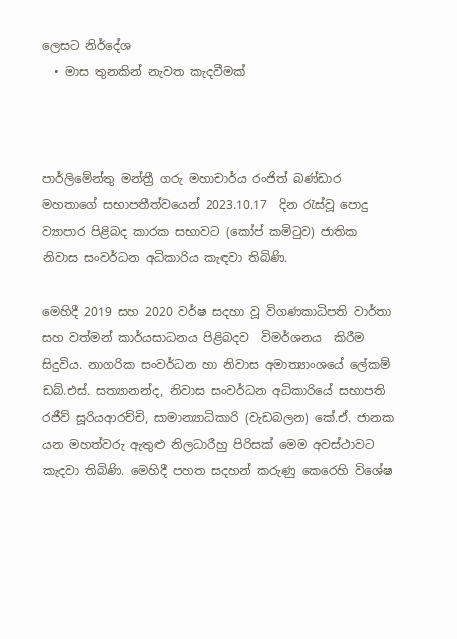ලෙසට නිර්දේශ
  • මාස තුනකින් නැවත කැදවීමක්



පාර්ලිමේන්තු මන්ත්‍රී ගරු මහාචාර්ය රංජිත් බණ්ඩාර මහතාගේ සභාපතීත්වයෙන් 2023.10.17  දින රැස්වූ පොදු ව්‍යාපාර පිළිබද කාරක සභාවට (කෝප් කමිටුව) ජාතික නිවාස සංවර්ධන අධිකාරිය කැඳවා තිබිණි.

මෙහිදී 2019 සහ 2020 වර්ෂ සදහා වූ විගණකාධිපති වාර්තා සහ වත්මන් කාර්යසාධනය පිළිබදව  විමර්ශනය  කිරීම සිදුවිය. නාගරික සංවර්ධන හා නිවාස අමාත්‍යාංශයේ ලේකම් ඩබ්.එස්. සත්‍යානන්ද, නිවාස සංවර්ධන අධිකාරියේ සභාපති රජීව් සූරියආරච්චි, සාමාන්‍යාධිකාරි (වැඩබලන) කේ.ඒ. ජානක යන මහත්වරු ඇතුළු නිලධාරීහු පිරිසක් මෙම අවස්ථාවට කැදවා තිබිණි. මෙහිදී පහත සදහන් කරුණු කෙරෙහි විශේෂ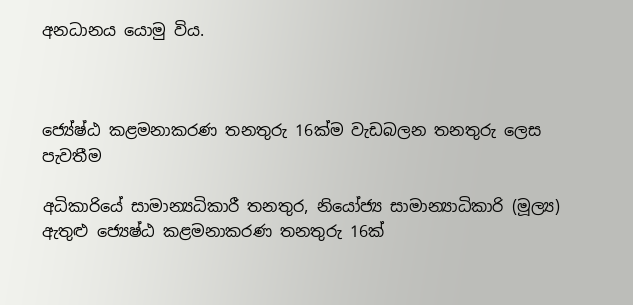අනධානය යොමු විය.



ජ්‍යේෂ්ඨ කළමනාකරණ තනතුරු 16ක්ම වැඩබලන තනතුරු ලෙස පැවතීම

අධිකාරියේ සාමාන්‍යධිකාරී තනතුර, නියෝජ්‍ය සාමාන්‍යාධිකාරි (මූල්‍ය) ඇතුළු ජ්‍යෙෂ්ඨ කළමනාකරණ තනතුරු 16ක්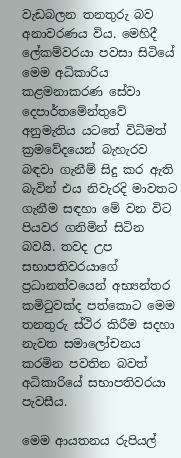වැඩබලන තනතුරු බව අනාවරණය විය. මෙහිදී ලේකම්වරයා පවසා සිටියේ මෙම අධිකාරිය කළමනාකරණ සේවා දෙපාර්තමේන්තුවේ අනුමැතිය යටතේ විධිමත් ක්‍රමවේදයෙන් බැහැරව බඳවා ගැනීම් සිදු කර ඇති බැවින් එය නිවැරදි මාවතට ගැනීම සඳහා මේ වන විට පියවර ගනිමින් සිටින බවයි. තවද උප සභාපතිවරයාගේ ප්‍රධානත්වයෙන් අභ්‍යන්තර කමිටුවක්ද පත්කොට මෙම තනතුරු ස්ථිර කිරීම සදහා නැවත සමාලෝචනය කරමින පවතින බවත් අධිකාරියේ සභාපතිවරයා පැවසීය.

මෙම ආයතනය රුපියල්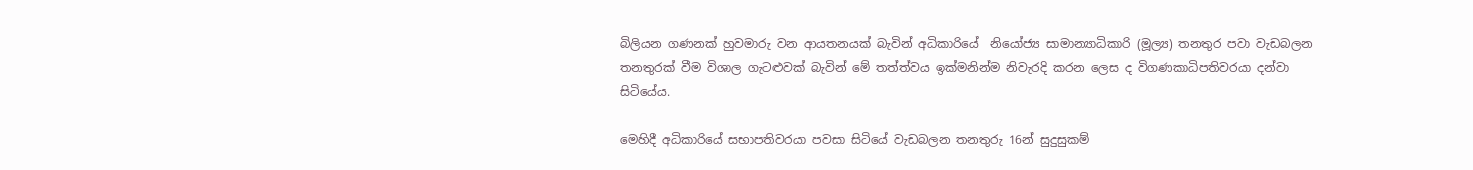බිලියන ගණනක් හුවමාරු වන ආයතනයක් බැවින් අධිකාරියේ  නියෝජ්‍ය සාමාන්‍යාධිකාරි (මූල්‍ය) තනතුර පවා වැඩබලන තනතුරක් වීම විශාල ගැටළුවක් බැවින් මේ තත්ත්වය ඉක්මනින්ම නිවැරදි කරන ලෙස ද විගණකාධිපතිවරයා දන්වා සිටියේය.

මෙහිදී අධිකාරියේ සභාපතිවරයා පවසා සිටියේ වැඩබලන තනතුරු 16න් සුදුසුකම්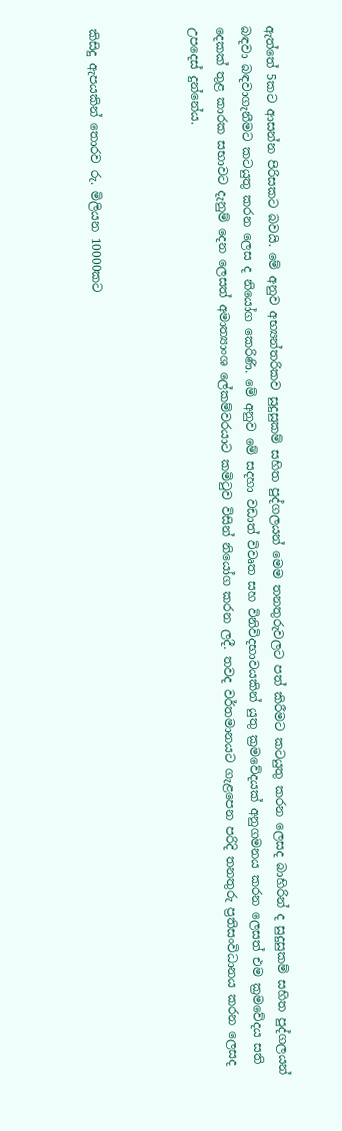ඇත්තේ 5කට ආසන්න පිරිසකට බවයි. මේ අනුව අභ්‍යන්තරිකව සුදුසුකම් සහිත පුද්ගලයන් මෙම තනතුරුවලට පත් කිරීමට කටයුතු කරන ලෙසද බාහිරින් ද සුදුසුකම් සහිත පුද්ගලයන් බඳවා බඳවාගැනීමට කටයුතු කරන ලෙස ද නියෝග කෙරිණි. මේ අනුව මේ සදහා වඩාත් විවෘත සහ විනිවිදභාවයකින් යුතු ක්‍රමවේදයක් අනුගමනය කරන ලෙසත් එම ක්‍රමවේදය සති දෙකක් තුළ කාරක සභාවට දැනුම් දෙන ලෙසත් අමාත්‍යාංශ ලේකම්වරයාට කමිටුව විසින් නියෝග කරන ලදී. තවද වර්තමානයට ගැළපෙන පරිදි තනතුරු ප්‍රතිසංවිධානය කරන ලෙසද උපදෙස් දුන්නේය.



කිසිදු ඇපයකින් තොරව රු. මිලියන 10000කට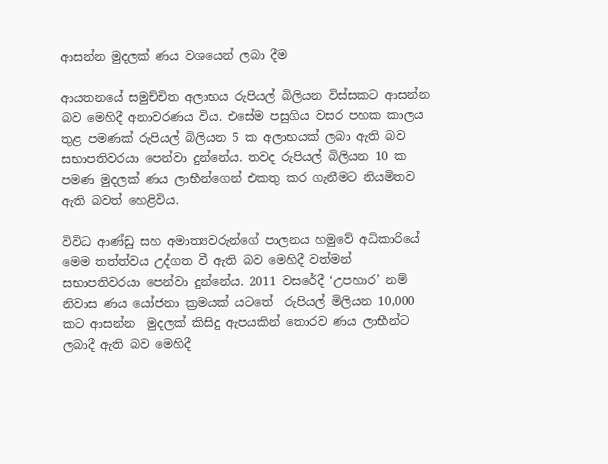ආසන්න මුදලක් ණය වශයෙන් ලබා දීම

ආයතනයේ සමුච්චිත අලාභය රුපියල් බිලියන විස්සකට ආසන්න බව මෙහිදී අනාවරණය විය. එසේම පසුගිය වසර පහක කාලය තුළ පමණක් රුපියල් බිලියන 5 ක අලාභයක් ලබා ඇති බව සභාපතිවරයා පෙන්වා දුන්නේය. තවද රුපියල් බිලියන 10 ක පමණ මුදලක් ණය ලාභීන්ගෙන් එකතු කර ගැනීමට නියමිතව ඇති බවත් හෙළිවිය.

විවිධ ආණ්ඩු සහ අමාත්‍යවරුන්ගේ පාලනය හමුවේ අධිකාරියේ මෙම තත්ත්වය උද්ගත වී ඇති බව මෙහිදී වත්මන් සභාපතිවරයා පෙන්වා දුන්නේය. 2011 වසරේදී ‘උපහාර’ නම් නිවාස ණය යෝජනා ක්‍රමයක් යටතේ  රුපියල් මිලියන 10,000 කට ආසන්න  මුදලක් කිසිදු ඇපයකින් තොරව ණය ලාභීන්ට ලබාදී ඇති බව මෙහිදී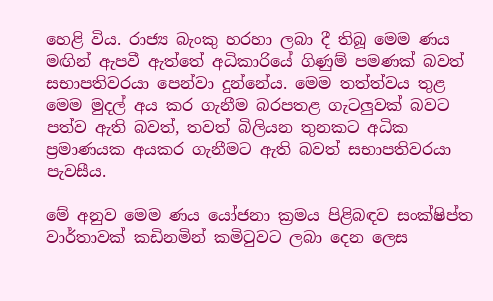හෙළි විය. රාජ්‍ය බැංකු හරහා ලබා දී තිබූ මෙම ණය මඟින් ඇපවී ඇත්තේ අධිකාරියේ ගිණුම් පමණක් බවත් සභාපතිවරයා පෙන්වා දුන්නේය. මෙම තත්ත්වය තුළ මෙම මුදල් අය කර ගැනීම බරපතළ ගැටලුවක් බවට පත්ව ඇති බවත්, තවත් බිලියන තුනකට අධික ප්‍රමාණයක අයකර ගැනීමට ඇති බවත් සභාපතිවරයා පැවසීය.

මේ අනුව මෙම ණය යෝජනා ක්‍රමය පිළිබඳව සංක්ෂිප්ත වාර්තාවක් කඩිනමින් කමිටුවට ලබා දෙන ලෙස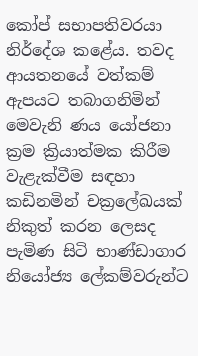කෝප් සභාපතිවරයා නිර්දේශ කළේය. තවද ආයතනයේ වත්කම් ඇපයට තබාගනිමින් මෙවැනි ණය යෝජනා ක්‍රම ක්‍රියාත්මක කිරීම වැළැක්වීම සඳහා කඩිනමින් චක්‍රලේඛයක් නිකුත් කරන ලෙසද පැමිණ සිටි භාණ්ඩාගාර නියෝජ්‍ය ලේකම්වරුන්ට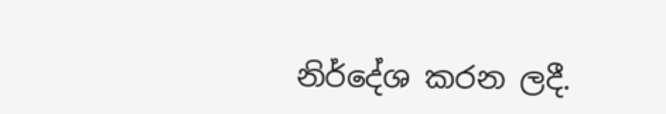නිර්දේශ කරන ලදී.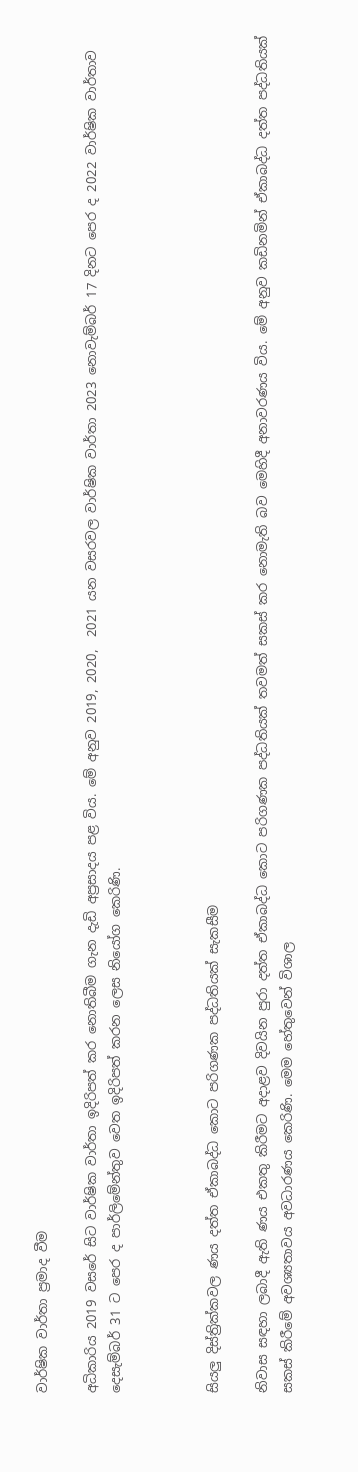වාර්ෂික වාර්තා ප්‍රමාද වීම

අධිකාරිය 2019 වසරේ සිට වාර්ෂික වාර්තා ඉදිරිපත් කර නොතිබීම ගැන දැඩි අප්‍රසාදය පළ විය. මේ අනුව 2019, 2020,  2021 යන වසරවල වාර්ෂික වාර්තා 2023 නොවැම්බර් 17 දිනට පෙර ද 2022 වාර්ෂික වාර්තාව දෙසැම්බර් 31 ට පෙර ද පාර්ලිමේන්තුව වෙත ඉදිරිපත් කරන ලෙස නියෝග කෙරිණි.



සියලු දිස්ත්‍රික්කවල ණය දත්ත ඒකාබද්ධ කොට පරිගණක පද්ධතියක් සැකසීම

නිවාස සඳහා ලබාදී ඇති ණය එකතු කිරීමට අදාළව දිවයින පුරා දත්ත ඒකාබද්ධ කොට පරිගණක පද්ධතියක් තවමත් සකස් කර නොමැති බව මෙහිදී අනාවරණය විය. මේ අනුව කඩිනමින් ඒකාබද්ධ දත්ත පද්ධතියක් සකස් කිරීමේ අවශ්‍යතාවය අවධාරණය කෙරිණි. මෙම හේතුවෙන් විශාල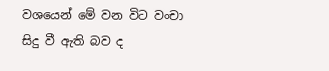වශයෙන් මේ වන විට වංචා සිදු වී ඇති බව ද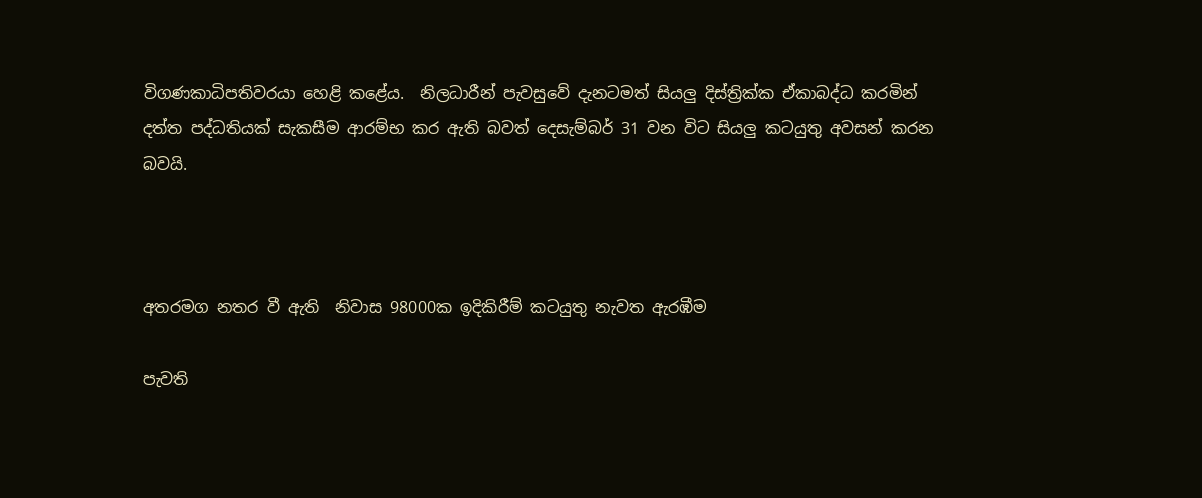විගණකාධිපතිවරයා හෙළි කළේය.  නිලධාරීන් පැවසුවේ දැනටමත් සියලු දිස්ත්‍රික්ක ඒකාබද්ධ කරමින් දත්ත පද්ධතියක් සැකසීම ආරම්භ කර ඇති බවත් දෙසැම්බර් 31 වන විට සියලු කටයුතු අවසන් කරන බවයි.



අතරමග නතර වී ඇති  නිවාස 98000ක ඉදිකිරීම් කටයුතු නැවත ඇරඹීම

පැවති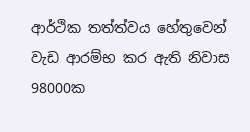ආර්ථික තත්ත්වය හේතුවෙන් වැඩ ආරම්භ කර ඇති නිවාස 98000ක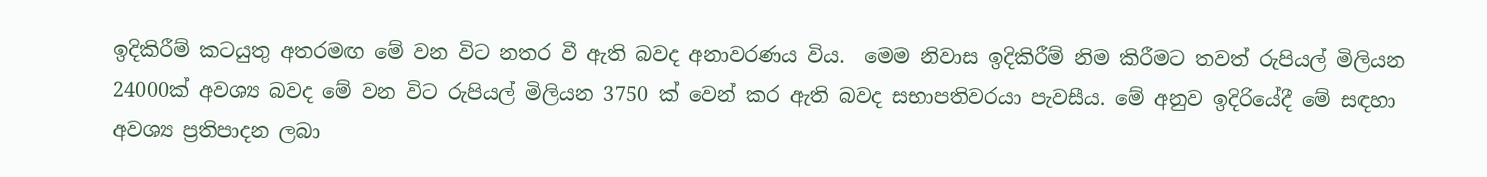ඉදිකිරීම් කටයුතු අතරමඟ මේ වන විට නතර වී ඇති බවද අනාවරණය විය.  මෙම නිවාස ඉදිකිරීම් නිම කිරීමට තවත් රුපියල් මිලියන 24000ක් අවශ්‍ය බවද මේ වන විට රුපියල් මිලියන 3750 ක් වෙන් කර ඇති බවද සභාපතිවරයා පැවසීය. මේ අනුව ඉදිරියේදී මේ සඳහා අවශ්‍ය ප්‍රතිපාදන ලබා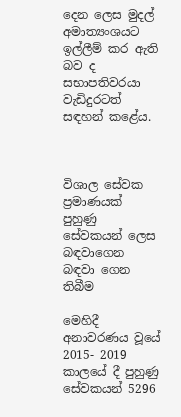දෙන ලෙස මුදල් අමාත්‍යංශයට ඉල්ලීම් කර ඇති බව ද සභාපතිවරයා වැඩිදුරටත් සඳහන් කළේය.



විශාල සේවක ප්‍රමාණයක් පුහුණු සේවකයන් ලෙස බඳවාගෙන බඳවා ගෙන තිබීම

මෙහිදී අනාවරණය වූයේ 2015- 2019 කාලයේ දී පුහුණු සේවකයන් 5296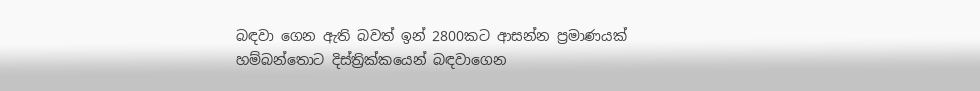බඳවා ගෙන ඇති බවත් ඉන් 2800කට ආසන්න ප්‍රමාණයක් හම්බන්තොට දිස්ත්‍රික්කයෙන් බඳවාගෙන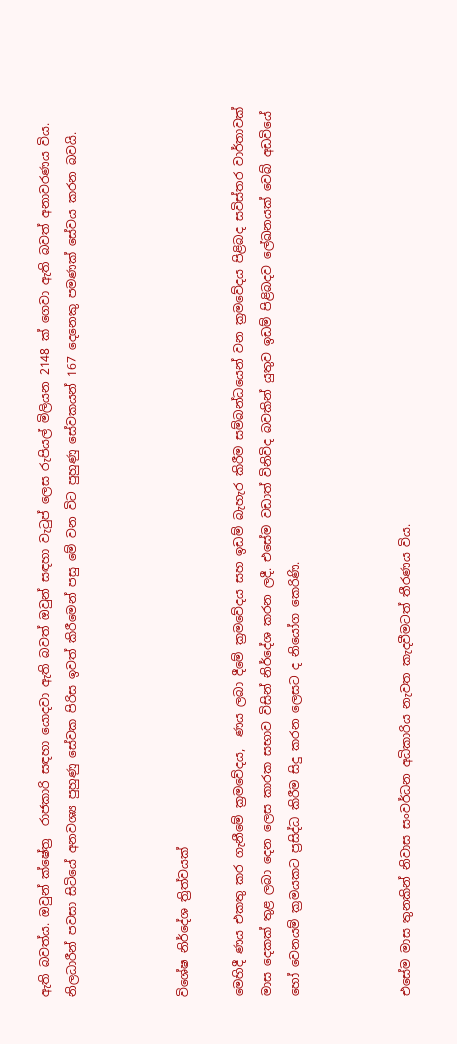ඇති බවත්ය. ඔවුන් ක්ෂේත්‍ර  රාජකාරි සඳහා යොදවා ඇති බවත් ඔවුන් සඳහා වැටුප් ලෙස රුපියල් මිලියන 2148 ක් ගෙවා ඇති බවත් අනාවරණය විය. නිලධාරීන් පවසා සිටියේ අනවශ්‍ය පුහුණු සේවක පිරිස ඉවත් කිරීමෙන් පසු මේ වන විට පුහුණු සේවකයන් 167 දෙනෙකු පමණක් සේවය කරන බවයි.



විශේෂ නිර්දේශ ත්‍රිත්වයක්

මෙහිදී ණය එකතු කර ගැනීමේ ක්‍රමවේදය,  ණය ලබා දීමේ ක්‍රමවේදය සහ ඉඩම් බැහැර කිරීම සම්බන්ධයෙන් වන ක්‍රමවේදය පිළිබද සවිස්තර වාර්තාවක් මාස දෙකක් තුළ ලබා දෙන ලෙස කාරක සභාව විසින් නිර්දේශ කරන ලදී. එසේම වඩාත් විනිවිද බවකින් යුතුව ඉඩම් පිළිබදව ලේඛනයක් වෙබ් අඩවියේ හෝ වෙනයම් ක්‍රමයකට ප්‍රසිද්ධ කිරීම සිදු කරන ලෙසට ද නියෝග කෙරිණි.



එසේම මාස තුනකින් නිවාස සංවර්ධන අධිකාරිය නැවත කැදවීමටත් තීරණය විය.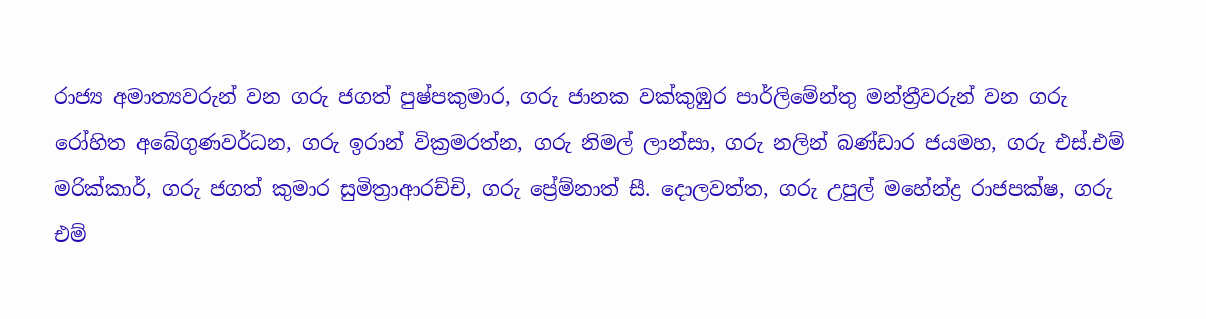රාජ්‍ය අමාත්‍යවරුන් වන ගරු ජගත් පුෂ්පකුමාර, ගරු ජානක වක්කුඹුර පාර්ලිමේන්තු මන්ත්‍රීවරුන් වන ගරු රෝහිත අබේගුණවර්ධන, ගරු ඉරාන් වික්‍රමරත්න, ගරු නිමල් ලාන්සා, ගරු නලින් බණ්ඩාර ජයමහ, ගරු එස්.එම් මරික්කාර්, ගරු ජගත් කුමාර සුමිත්‍රාආරච්චි, ගරු ප්‍රේම්නාත් සී. දොලවත්ත, ගරු උපුල් මහේන්ද්‍ර රාජපක්ෂ, ගරු එම්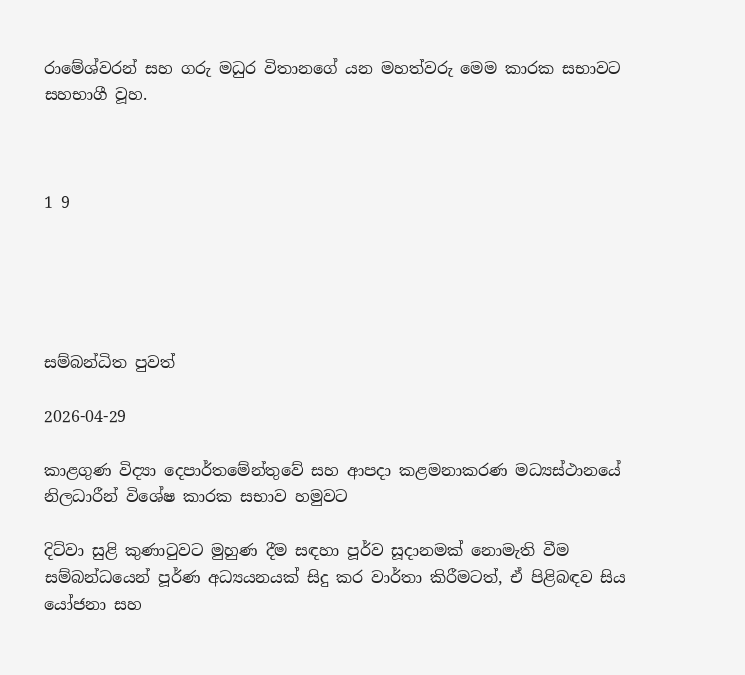රාමේශ්වරන් සහ ගරු මධුර විතානගේ යන මහත්වරු මෙම කාරක සභාවට සහභාගී වූහ.



1 9





සම්බන්ධිත පුවත්

2026-04-29

කාළගුණ විද්‍යා දෙපාර්තමේන්තුවේ සහ ආපදා කළමනාකරණ මධ්‍යස්ථානයේ නිලධාරීන් විශේෂ කාරක සභාව හමුවට

දිට්වා සුළි කුණාටුවට මුහුණ දීම සඳහා පූර්ව සූදානමක් නොමැති වීම සම්බන්ධයෙන් පූර්ණ අධ්‍යයනයක් සිදු කර වාර්තා කිරීමටත්, ඒ පිළිබඳව සිය යෝජනා සහ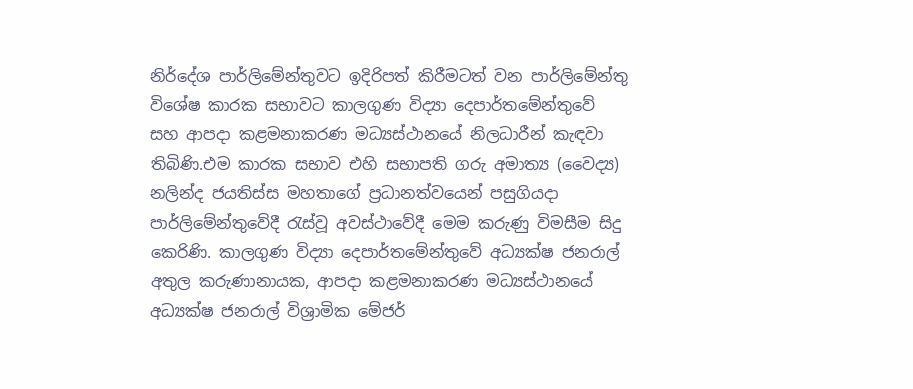නිර්දේශ පාර්ලිමේන්තුවට ඉදිරිපත් කිරීමටත් වන පාර්ලිමේන්තු විශේෂ කාරක සභාවට කාලගුණ විද්‍යා දෙපාර්තමේන්තුවේ සහ ආපදා කළමනාකරණ මධ්‍යස්ථානයේ නිලධාරීන් කැඳවා තිබිණි.එම කාරක සභාව එහි සභාපති ගරු අමාත්‍ය (වෛද්‍ය) නලින්ද ජයතිස්ස මහතාගේ ප්‍රධානත්වයෙන් පසුගියදා පාර්ලිමේන්තුවේදී රැස්වූ අවස්ථාවේදී මෙම කරුණු විමසීම සිදු කෙරිණි. කාලගුණ විද්‍යා දෙපාර්තමේන්තුවේ අධ්‍යක්ෂ ජනරාල් අතුල කරුණානායක, ආපදා කළමනාකරණ මධ්‍යස්ථානයේ අධ්‍යක්ෂ ජනරාල් විශ්‍රාමික මේජර්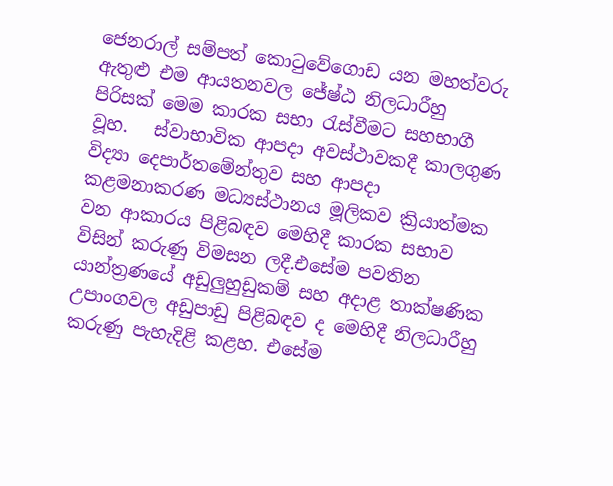ජෙනරාල් සම්පත් කොටුවේගොඩ යන මහත්වරු ඇතුළු එම ආයතනවල ජේෂ්ඨ නිලධාරීහු පිරිසක් මෙම කාරක සභා රැස්වීමට සහභාගී වූහ.   ස්වාභාවික ආපදා අවස්ථාවකදී කාලගුණ විද්‍යා දෙපාර්තමේන්තුව සහ ආපදා කළමනාකරණ මධ්‍යස්ථානය මූලිකව ක්‍රියාත්මක වන ආකාරය පිළිබඳව මෙහිදී කාරක සභාව විසින් කරුණු විමසන ලදී.එසේම පවතින යාන්ත්‍රණයේ අඩුලුහුඩුකම් සහ අදාළ තාක්ෂණික උපාංගවල අඩුපාඩු පිළිබඳව ද මෙහිදී නිලධාරීහු කරුණු පැහැදිළි කළහ. එසේම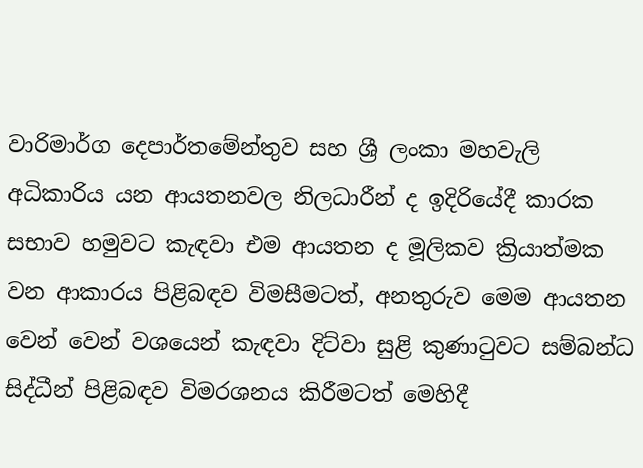වාරිමාර්ග දෙපාර්තමේන්තුව සහ ශ්‍රී ලංකා මහවැලි අධිකාරිය යන ආයතනවල නිලධාරීන් ද ඉදිරියේදී කාරක සභාව හමුවට කැඳවා එම ආයතන ද මූලිකව ක්‍රියාත්මක වන ආකාරය පිළිබඳව විමසීමටත්, අනතුරුව මෙම ආයතන වෙන් වෙන් වශයෙන් කැඳවා දිට්වා සුළි කුණාටුවට සම්බන්ධ සිද්ධීන් පිළිබඳව විමරශනය කිරීමටත් මෙහිදී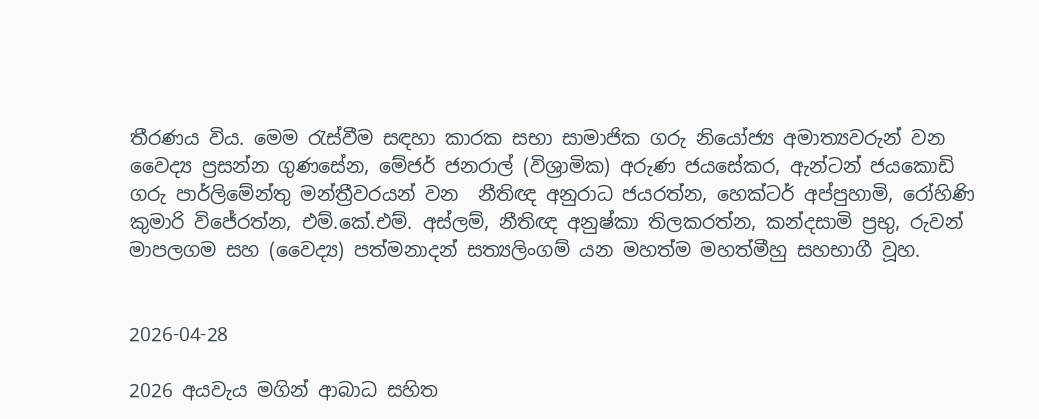තීරණය විය. මෙම රැස්වීම සඳහා කාරක සභා සාමාජික ගරු නියෝජ්‍ය අමාත්‍යවරුන් වන වෛද්‍ය ප්‍රසන්න ගුණසේන, මේජර් ජනරාල් (විශ්‍රාමික) අරුණ ජයසේකර, ඇන්ටන් ජයකොඩි ගරු පාර්ලිමේන්තු මන්ත්‍රීවරයන් වන  නීතිඥ අනුරාධ ජයරත්න, හෙක්ටර් අප්පුහාමි, රෝහිණි කුමාරි විජේරත්න, එම්.කේ.එම්. අස්ලම්, නීතිඥ අනුෂ්කා තිලකරත්න, කන්දසාමි ප්‍රභු, රුවන් මාපලගම සහ (වෛද්‍ය) පත්මනාදන් සත්‍යලිංගම් යන මහත්ම මහත්මීහු සහභාගී වූහ.


2026-04-28

2026 අයවැය මගින් ආබාධ සහිත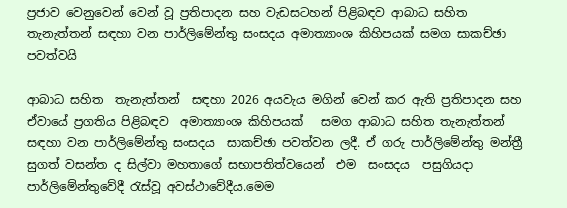ප්‍රජාව වෙනුවෙන් වෙන් වූ ප්‍රතිපාදන සහ වැඩසටහන් පිළිබඳව ආබාධ සහිත තැනැත්තන් සඳහා වන පාර්ලිමේන්තු සංසදය අමාත්‍යාංශ කිහිපයක් සමග සාකච්ඡා පවත්වයි

ආබාධ සහිත  තැනැත්තන්  සඳහා 2026 අයවැය මගින් වෙන් කර ඇති ප්‍රතිපාදන සහ ඒවායේ ප්‍රගතිය පිළිබඳව  අමාත්‍යාංශ කිහිපයක්   සමග ආබාධ සහිත තැනැත්තන් සඳහා වන පාර්ලිමේන්තු සංසදය  සාකච්ඡා පවත්වන ලදී. ඒ ගරු පාර්ලිමේන්තු මන්ත්‍රී සුගත් වසන්ත ද සිල්වා මහතාගේ සභාපතිත්වයෙන්  එම  සංසදය  පසුගියදා පාර්ලිමේන්තුවේදී රැස්වූ අවස්ථාවේදීය.මෙම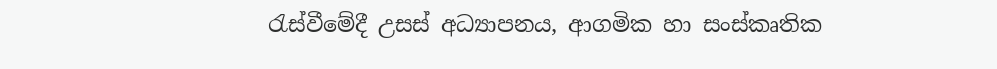රැස්වීමේදී උසස් අධ්‍යාපනය, ආගමික හා සංස්කෘතික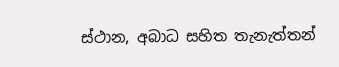ස්ථාන, අබාධ සහිත තැනැත්තන්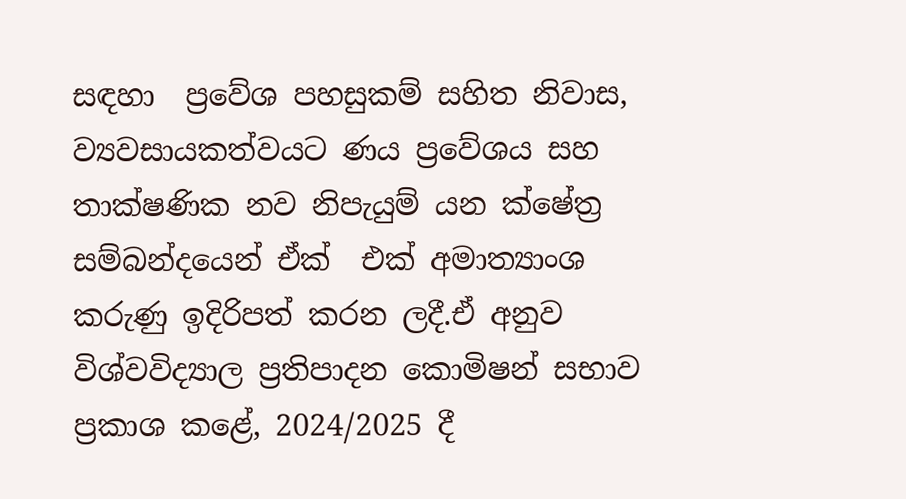සඳහා  ප්‍රවේශ පහසුකම් සහිත නිවාස, ව්‍යවසායකත්වයට ණය ප්‍රවේශය සහ තාක්ෂණික නව නිපැයුම් යන ක්ෂේත්‍ර  සම්බන්දයෙන් ඒක්  එක් අමාත්‍යාංශ  කරුණු ඉදිරිපත් කරන ලදී.ඒ අනුව විශ්වවිද්‍යාල ප්‍රතිපාදන කොමිෂන් සභාව ප්‍රකාශ කළේ, 2024/2025 දී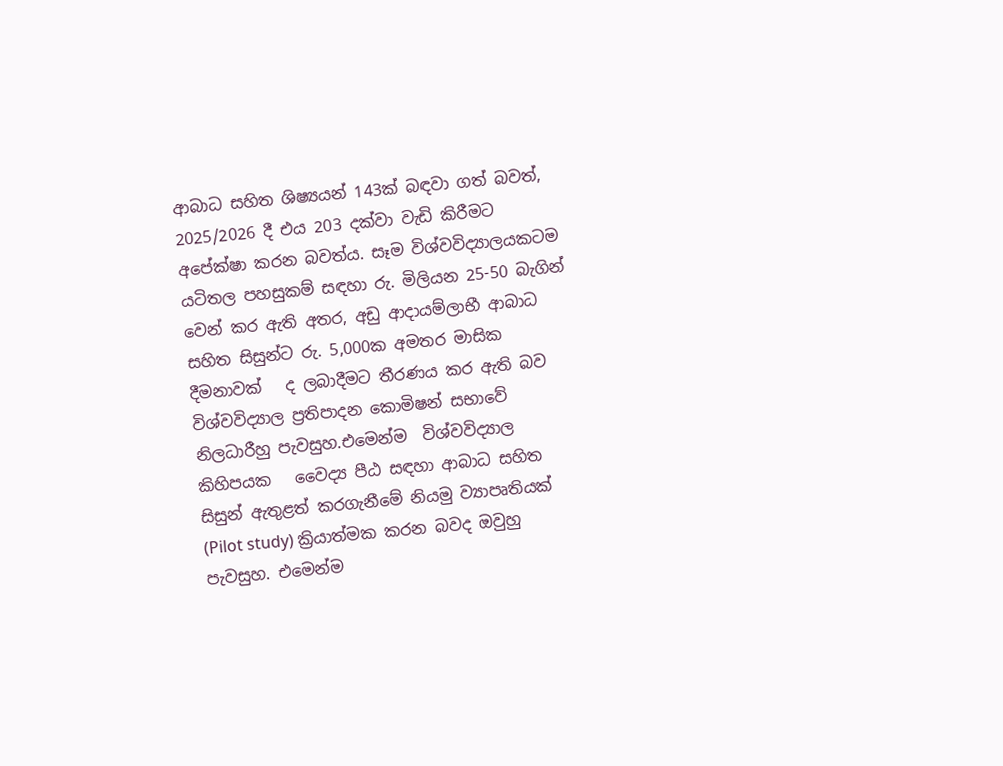ආබාධ සහිත ශිෂ්‍යයන් 143ක් බඳවා ගත් බවත්, 2025/2026 දී එය 203 දක්වා වැඩි කිරීමට අපේක්ෂා කරන බවත්ය. සෑම විශ්වවිද්‍යාලයකටම යටිතල පහසුකම් සඳහා රු. මිලියන 25-50 බැගින් වෙන් කර ඇති අතර, අඩු ආදායම්ලාභී ආබාධ සහිත සිසුන්ට රු. 5,000ක අමතර මාසික දීමනාවක්   ද ලබාදීමට තීරණය කර ඇති බව විශ්වවිද්‍යාල ප්‍රතිපාදන කොමිෂන් සභාවේ නිලධාරීහු පැවසුහ.එමෙන්ම  විශ්වවිද්‍යාල කිහිපයක   වෛද්‍ය පීඨ සඳහා ආබාධ සහිත සිසුන් ඇතුළත් කරගැනීමේ නියමු ව්‍යාපෘතියක් (Pilot study) ක්‍රියාත්මක කරන බවද ඔවුහු පැවසුහ. එමෙන්ම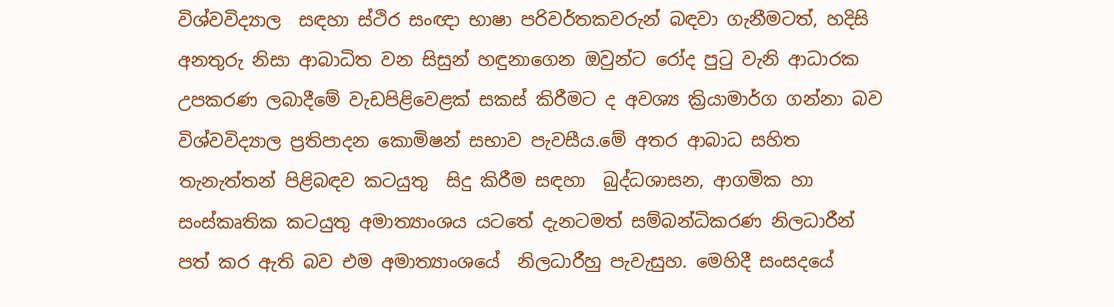විශ්වවිද්‍යාල  සඳහා ස්ථිර සංඥා භාෂා පරිවර්තකවරුන් බඳවා ගැනීමටත්, හදිසි අනතුරු නිසා ආබාධිත වන සිසුන් හඳුනාගෙන ඔවුන්ට රෝද පුටු වැනි ආධාරක උපකරණ ලබාදීමේ වැඩපිළිවෙළක් සකස් කිරීමට ද අවශ්‍ය ක්‍රියාමාර්ග ගන්නා බව  විශ්වවිද්‍යාල ප්‍රතිපාදන කොමිෂන් සභාව පැවසීය.මේ අතර ආබාධ සහිත තැනැත්තන් පිළිබඳව කටයුතු  සිදු කිරීම සඳහා  බුද්ධශාසන, ආගමික හා සංස්කෘතික කටයුතු අමාත්‍යාංශය යටතේ දැනටමත් සම්බන්ධිකරණ නිලධාරීන් පත් කර ඇති බව එම අමාත්‍යාංශයේ  නිලධාරීහු පැවැසුහ. මෙහිදී සංසදයේ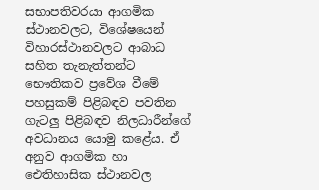සභාපතිවරයා ආගමික ස්ථානවලට, විශේෂයෙන් විහාරස්ථානවලට ආබාධ සහිත තැනැත්තන්ට භෞතිකව ප්‍රවේශ වීමේ පහසුකම් පිළිබඳව පවතින ගැටලු පිළිබඳව නිලධාරීන්ගේ අවධානය යොමු කළේය. ඒ  අනුව ආගමික හා ඓතිහාසික ස්ථානවල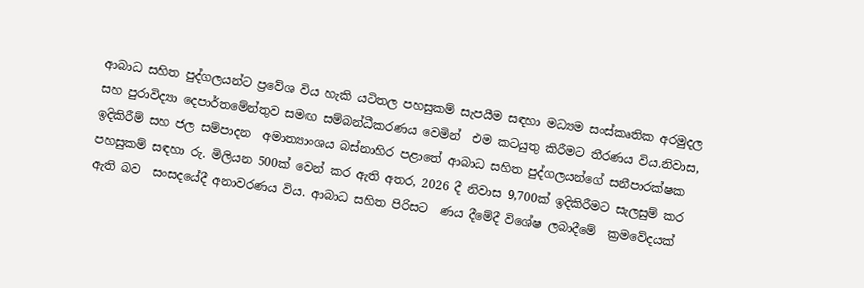ආබාධ සහිත පුද්ගලයන්ට ප්‍රවේශ විය හැකි යටිතල පහසුකම් සැපයීම සඳහා මධ්‍යම සංස්කෘතික අරමුදල සහ පුරාවිද්‍යා දෙපාර්තමේන්තුව සමඟ සම්බන්ධීකරණය වෙමින්  එම කටයුතු කිරීමට තීරණය විය.නිවාස, ඉදිකිරීම් සහ ජල සම්පාදන  අමාත්‍යාංශය බස්නාහිර පළාතේ ආබාධ සහිත පුද්ගලයන්ගේ සනීපාරක්ෂක පහසුකම් සඳහා රු. මිලියන 500ක් වෙන් කර ඇති අතර, 2026 දී නිවාස 9,700ක් ඉදිකිරීමට සැලසුම් කර ඇති බව  සංසදයේදී අනාවරණය විය. ආබාධ සහිත පිරිසට  ණය දීමේදී විශේෂ ලබාදීමේ  ක්‍රමවේදයක්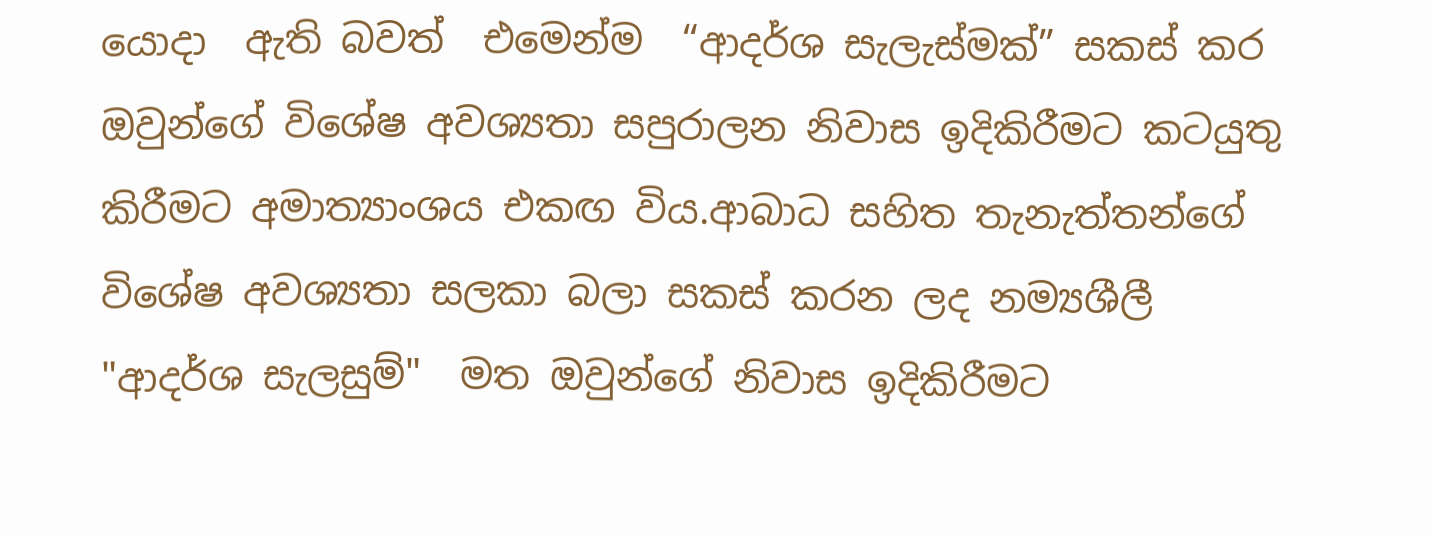යොදා  ඇති බවත්  එමෙන්ම  “ආදර්ශ සැලැස්මක්” සකස් කර ඔවුන්ගේ විශේෂ අවශ්‍යතා සපුරාලන නිවාස ඉදිකිරීමට කටයුතු කිරීමට අමාත්‍යාංශය එකඟ විය.ආබාධ සහිත තැනැත්තන්ගේ විශේෂ අවශ්‍යතා සලකා බලා සකස් කරන ලද නම්‍යශීලී "ආදර්ශ සැලසුම්"  මත ඔවුන්ගේ නිවාස ඉදිකිරීමට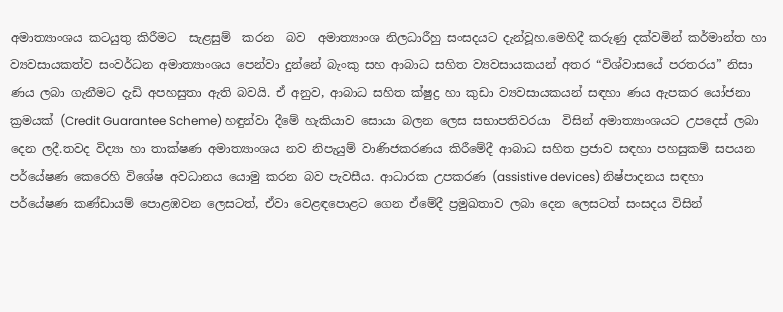අමාත්‍යාංශය කටයුතු කිරීමට  සැළසුම්  කරන  බව  අමාත්‍යාංශ නිලධාරීහු සංසදයට දැන්වූහ.මෙහිදී කරුණු දක්වමින් කර්මාන්ත හා ව්‍යවසායකත්ව සංවර්ධන අමාත්‍යාංශය පෙන්වා දුන්නේ බැංකු සහ ආබාධ සහිත ව්‍යවසායකයන් අතර “විශ්වාසයේ පරතරය” නිසා ණය ලබා ගැනීමට දැඩි අපහසුතා ඇති බවයි. ඒ අනුව, ආබාධ සහිත ක්ෂුද්‍ර හා කුඩා ව්‍යවසායකයන් සඳහා ණය ඇපකර යෝජනා ක්‍රමයක් (Credit Guarantee Scheme) හඳුන්වා දීමේ හැකියාව සොයා බලන ලෙස සභාපතිවරයා  විසින් අමාත්‍යාංශයට උපදෙස් ලබා  දෙන ලදී.තවද විද්‍යා හා තාක්ෂණ අමාත්‍යාංශය නව නිපැයුම් වාණිජකරණය කිරීමේදී ආබාධ සහිත ප්‍රජාව සඳහා පහසුකම් සපයන පර්යේෂණ කෙරෙහි විශේෂ අවධානය යොමු කරන බව පැවසීය. ආධාරක උපකරණ (assistive devices) නිෂ්පාදනය සඳහා පර්යේෂණ කණ්ඩායම් පොළඹවන ලෙසටත්, ඒවා වෙළඳපොළට ගෙන ඒමේදී ප්‍රමුඛතාව ලබා දෙන ලෙසටත් සංසදය විසින්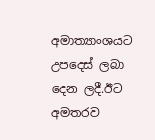අමාත්‍යාංශයට උපදෙස් ලබා දෙන ලදී.ඊට අමතරව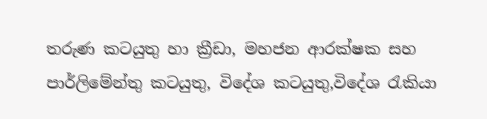තරුණ කටයුතු හා ක්‍රීඩා, මහජන ආරක්ෂක සහ පාර්ලිමේන්තු කටයුතු, විදේශ කටයුතු,විදේශ රැකියා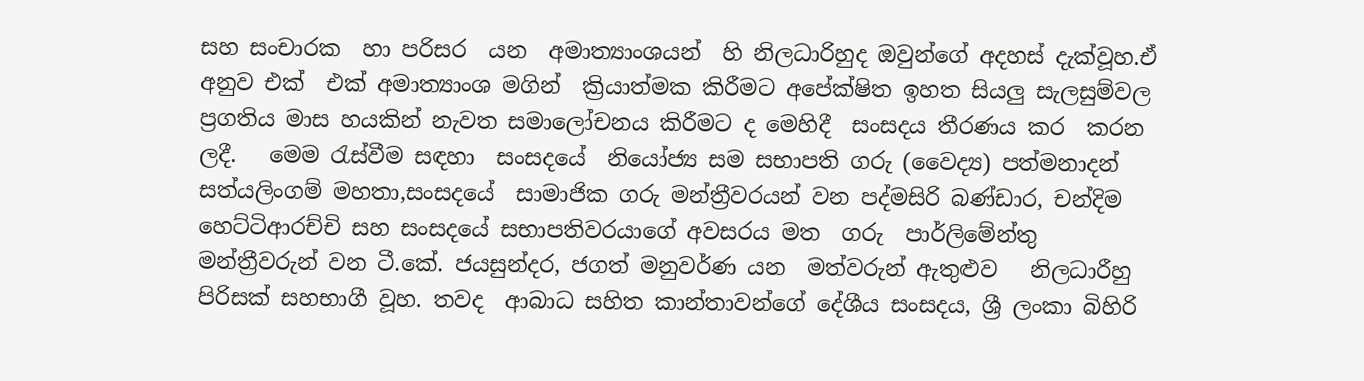සහ සංචාරක  හා පරිසර  යන  අමාත්‍යාංශයන්  හි නිලධාරිහුද ඔවුන්ගේ අදහස් දැක්වූහ.ඒ අනුව එක්  එක් අමාත්‍යාංශ මගින්  ක්‍රියාත්මක කිරීමට අපේක්ෂිත ඉහත සියලු සැලසුම්වල ප්‍රගතිය මාස හයකින් නැවත සමාලෝචනය කිරීමට ද මෙහිදී  සංසදය තීරණය කර  කරන ලදී.   මෙම රැස්වීම සඳහා  සංසදයේ  නියෝජ්‍ය සම සභාපති ගරු (වෛද්‍ය) පත්මනාදන් සත්යලිංගම් මහතා,සංසදයේ  සාමාජික ගරු මන්ත්‍රීවරයන් වන පද්මසිරි බණ්ඩාර, චන්දිම හෙට්ටිආරච්චි සහ සංසදයේ සභාපතිවරයාගේ අවසරය මත  ගරු  පාර්ලිමේන්තු මන්ත්‍රීවරුන් වන ටී.කේ. ජයසුන්දර, ජගත් මනුවර්ණ යන  මත්වරුන් ඇතුළුව   නිලධාරීහු පිරිසක් සහභාගී වූහ. තවද  ආබාධ සහිත කාන්තාවන්ගේ දේශීය සංසදය, ශ්‍රී ලංකා බිහිරි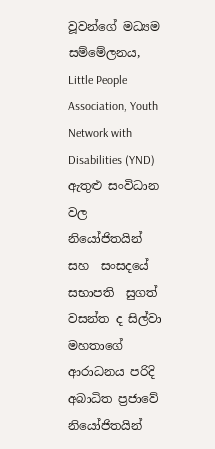වූවන්ගේ මධ්‍යම සම්මේලනය, Little People Association, Youth Network with Disabilities (YND) ඇතුළු සංවිධාන වල නියෝජිතයින් සහ  සංසදයේ සභාපති  සුගත් වසන්ත ද සිල්වා මහතාගේ ආරාධනය පරිදි අබාධිත ප්‍රජාවේ නියෝජිතයින්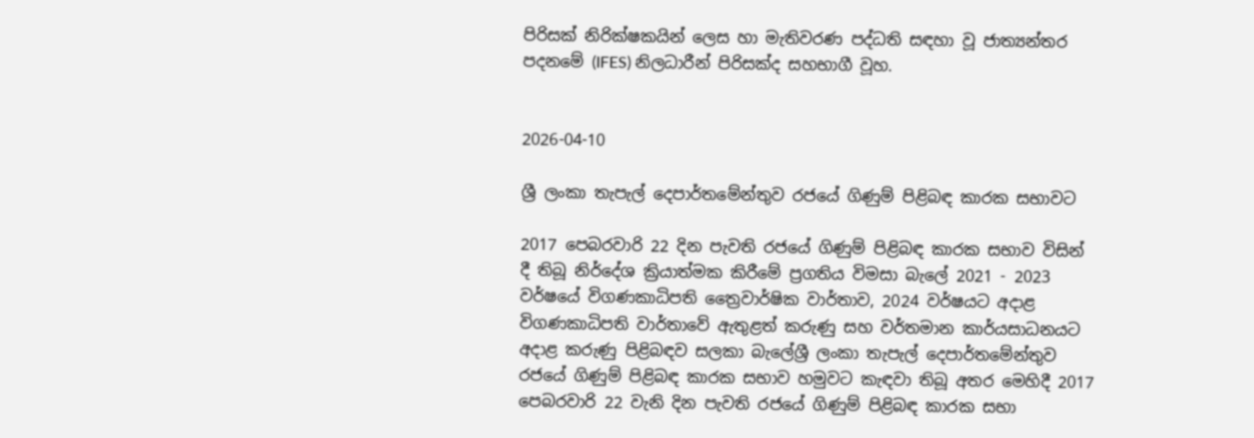පිරිසක් නිරික්ෂකයින් ලෙස හා මැතිවරණ පද්ධති සඳහා වූ ජාත්‍යන්තර පදනමේ (IFES) නිලධාරීන් පිරිසක්ද සහභාගී වූහ.


2026-04-10

ශ්‍රී ලංකා තැපැල් දෙපාර්තමේන්තුව රජයේ ගිණුම් පිළිබඳ කාරක සභාවට

2017 පෙබරවාරි 22 දින පැවති රජයේ ගිණුම් පිළිබඳ කාරක සභාව විසින් දී තිබූ නිර්දේශ ක්‍රියාත්මක කිරීමේ ප්‍රගතිය විමසා බැලේ 2021 - 2023 වර්ෂයේ විගණකාධිපති ත්‍රෛවාර්ෂික වාර්තාව, 2024 වර්ෂයට අදාළ විගණකාධිපති වාර්තාවේ ඇතුළත් කරුණු සහ වර්තමාන කාර්යසාධනයට අදාළ කරුණු පිළිබඳව සලකා බැලේශ්‍රී ලංකා තැපැල් දෙපාර්තමේන්තුව රජයේ ගිණුම් පිළිබඳ කාරක සභාව හමුවට කැඳවා තිබූ අතර මෙහිදී 2017 පෙබරවාරි 22 වැනි දින පැවති රජයේ ගිණුම් පිළිබඳ කාරක සභා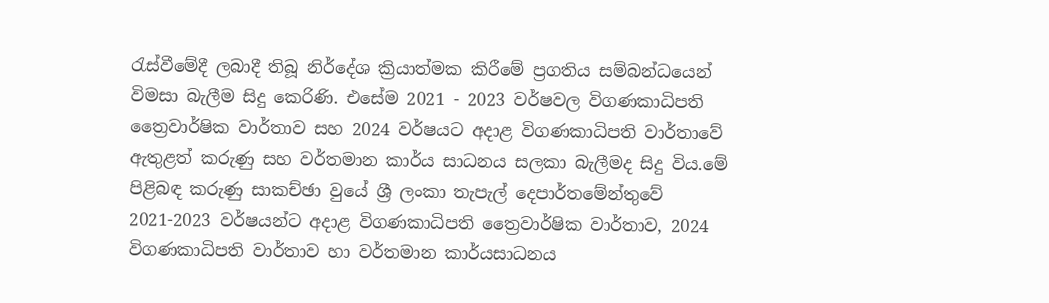රැස්වීමේදී ලබාදී තිබූ නිර්දේශ ක්‍රියාත්මක කිරීමේ ප්‍රගතිය සම්බන්ධයෙන් විමසා බැලීම සිදු කෙරිණි. එසේම 2021 - 2023 වර්ෂවල විගණකාධිපති ත්‍රෛවාර්ෂික වාර්තාව සහ 2024 වර්ෂයට අදාළ විගණකාධිපති වාර්තාවේ ඇතුළත් කරුණු සහ වර්තමාන කාර්ය සාධනය සලකා බැලීමද සිදු විය.මේ පිළිබඳ කරුණු සාකච්ඡා වුයේ ශ්‍රී ලංකා තැපැල් දෙපාර්තමේන්තුවේ 2021-2023 වර්ෂයන්ට අදාළ විගණකාධිපති ත්‍රෛවාර්ෂික වාර්තාව, 2024 විගණකාධිපති වාර්තාව හා වර්තමාන කාර්යසාධනය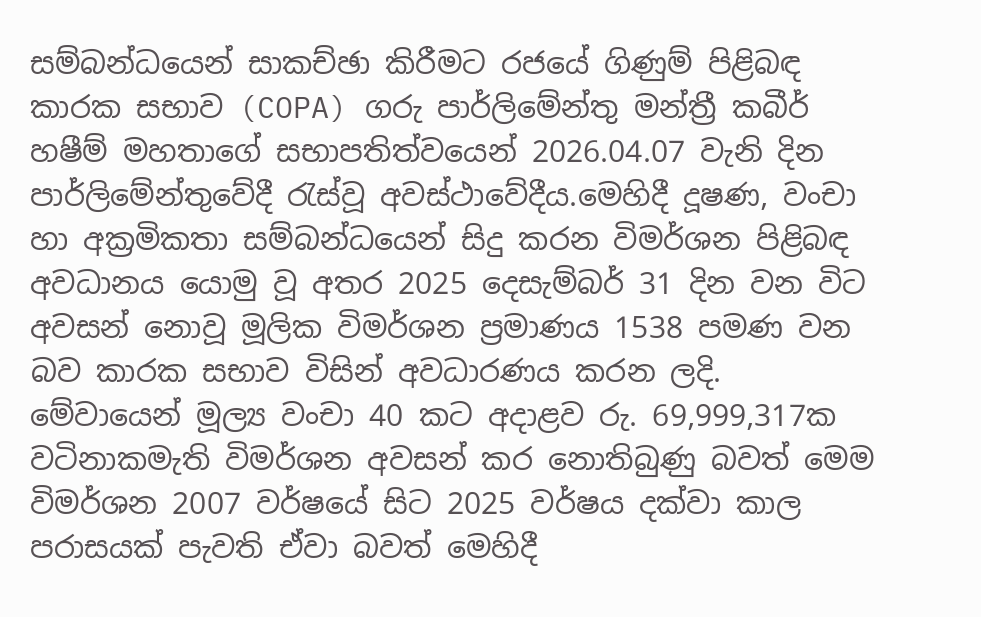සම්බන්ධයෙන් සාකච්ඡා කිරීමට රජයේ ගිණුම් පිළිබඳ කාරක සභාව (COPA) ගරු පාර්ලිමේන්තු මන්ත්‍රී කබීර් හෂීම් මහතාගේ සභාපතිත්වයෙන් 2026.04.07 වැනි දින පාර්ලිමේන්තුවේදී රැස්වූ අවස්ථාවේදීය.මෙහිදී දූෂණ, වංචා හා අක්‍රමිකතා සම්බන්ධයෙන් සිදු කරන විමර්ශන පිළිබඳ අවධානය යොමු වූ අතර 2025 දෙසැම්බර් 31 දින වන විට අවසන් නොවූ මූලික විමර්ශන ප්‍රමාණය 1538 පමණ වන බව කාරක සභාව විසින් අවධාරණය කරන ලදි.  මේවායෙන් මූල්‍ය වංචා 40 කට අදාළව රු. 69,999,317ක වටිනාකමැති විමර්ශන අවසන් කර නොතිබුණු බවත් මෙම විමර්ශන 2007 වර්ෂයේ සිට 2025 වර්ෂය දක්වා කාල පරාසයක් පැවති ඒවා බවත් මෙහිදී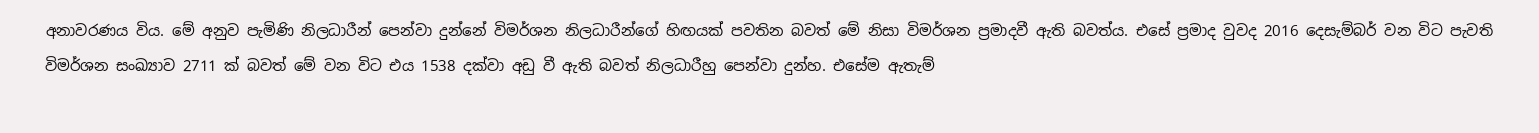අනාවරණය විය. මේ අනුව පැමිණි නිලධාරීන් පෙන්වා දුන්නේ විමර්ශන නිලධාරීන්ගේ හිඟයක් පවතින බවත් මේ නිසා විමර්ශන ප්‍රමාදවී ඇති බවත්ය. එසේ ප්‍රමාද වුවද 2016 දෙසැම්බර් වන විට පැවති විමර්ශන සංඛ්‍යාව 2711 ක් බවත් මේ වන විට එය 1538 දක්වා අඩු වී ඇති බවත් නිලධාරීහු පෙන්වා දුන්හ. එසේම ඇතැම්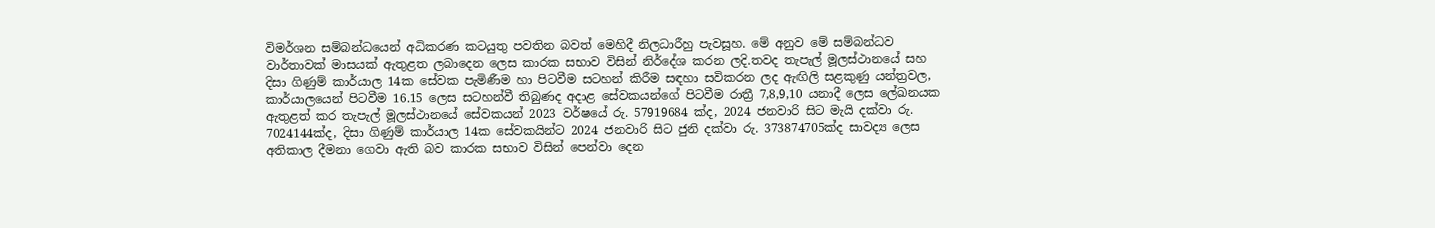විමර්ශන සම්බන්ධයෙන් අධිකරණ කටයුතු පවතින බවත් මෙහිදී නිලධාරීහු පැවසූහ. මේ අනුව මේ සම්බන්ධව වාර්තාවක් මාසයක් ඇතුළත ලබාදෙන ලෙස කාරක සභාව විසින් නිර්දේශ කරන ලදි.තවද තැපැල් මූලස්ථානයේ සහ දිසා ගිණුම් කාර්යාල 14ක සේවක පැමිණීම හා පිටවීම සටහන් කිරීම සඳහා සවිකරන ලද ඇඟිලි සළකුණු යන්ත්‍රවල, කාර්යාලයෙන් පිටවීම 16.15 ලෙස සටහන්වී තිබුණද අදාළ සේවකයන්ගේ පිටවීම රාත්‍රී 7,8,9,10 යනාදී ලෙස ලේඛනයක ඇතුළත් කර තැපැල් මූලස්ථානයේ සේවකයන් 2023 වර්ෂයේ රු. 57919684 ක්ද, 2024 ජනවාරි සිට මැයි දක්වා රු. 7024144ක්ද, දිසා ගිණුම් කාර්යාල 14ක සේවකයින්ට 2024 ජනවාරි සිට ජුනි දක්වා රු. 373874705ක්ද සාවද්‍ය ලෙස අතිකාල දීමනා ගෙවා ඇති බව කාරක සභාව විසින් පෙන්වා දෙන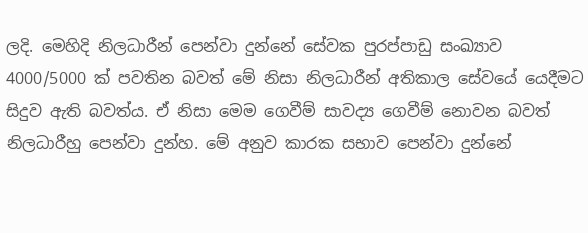ලදි. මෙහිදි නිලධාරීන් පෙන්වා දුන්නේ සේවක පුරප්පාඩු සංඛ්‍යාව 4000/5000 ක් පවතින බවත් මේ නිසා නිලධාරීන් අතිකාල ‍සේවයේ යෙදීමට සිදුව ඇති බවත්ය. ඒ නිසා මෙම ගෙවීම් සාවද්‍ය ගෙවීම් නොවන බවත් නිලධාරීහු පෙන්වා දුන්හ. මේ අනුව කාරක සභාව පෙන්වා දුන්නේ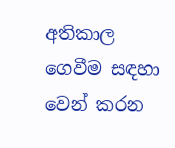අතිකාල ගෙවීම සඳහා වෙන් කරන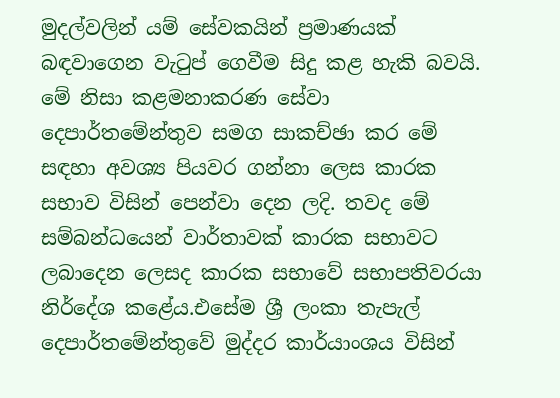මුදල්වලින් යම් සේවකයින් ප්‍රමාණයක් බඳවාගෙන වැටුප් ගෙවීම සිදු කළ හැකි බවයි. මේ නිසා කළමනාකරණ සේවා දෙපාර්තමේන්තුව සමග සාකච්ඡා කර මේ සඳහා අවශ්‍ය පියවර ගන්නා ලෙස කාරක සභාව විසින් පෙන්වා දෙන ලදි. තවද මේ සම්බන්ධයෙන් වාර්තාවක් කාරක සභාවට ලබාදෙන ලෙසද කාරක සභාවේ සභාපතිවරයා නිර්දේශ කළේය.එසේම ශ්‍රී ලංකා තැපැල් දෙපාර්තමේන්තුවේ මුද්දර කාර්යාංශය විසින්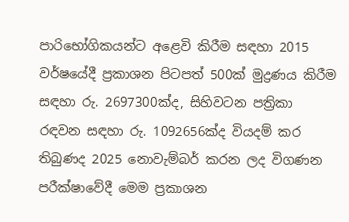පාරිභෝගිකයන්ට අළෙවි කිරීම සඳහා 2015 වර්ෂයේදී ප්‍රකාශන පිටපත් 500ක් මුද්‍රණය කිරීම සඳහා රු. 2697300ක්ද, සිහිවටන පත්‍රිකා රඳවන සඳහා රු. 1092656ක්ද වියදම් කර තිබුණද 2025 නොවැම්බර් කරන ලද විගණන පරීක්ෂාවේදී මෙම ප්‍රකාශන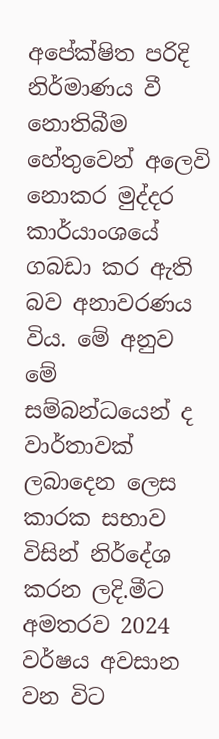අපේක්ෂිත පරිදි නිර්මාණය වී නොතිබීම හේතුවෙන් ‍අලෙවි නොකර මුද්දර කාර්යාංශයේ ගබඩා කර ඇති බව අනාවරණය විය. මේ අනුව මේ සම්බන්ධයෙන් ද වාර්තාවක් ලබාදෙන ලෙස කාරක සභාව විසින් නිර්දේශ කරන ලදි.මීට අමතරව 2024 වර්ෂය අවසාන වන විට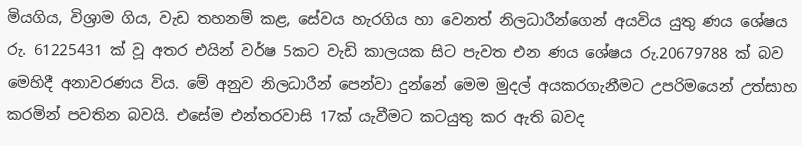මියගිය, විශ්‍රාම ගිය, වැඩ තහනම් කළ, සේවය හැරගිය හා වෙනත් නිලධාරීන්ගෙන් අයවිය යුතු ණය ශේෂය රු. 61225431 ක් වූ අතර එයින් වර්ෂ 5කට වැඩි කාලයක සිට පැවත එන ණය ශේෂය රු.20679788 ක් බව මෙහිදී අනාවරණය විය. මේ අනුව නිලධාරීන් පෙන්වා දුන්නේ මෙම මුදල් අයකරගැනීමට උපරිමයෙන් උත්සාහ කරමින් පවතින බවයි. එසේම එන්තරවාසි 17ක් යැවීමට කටයුතු කර ඇති බවද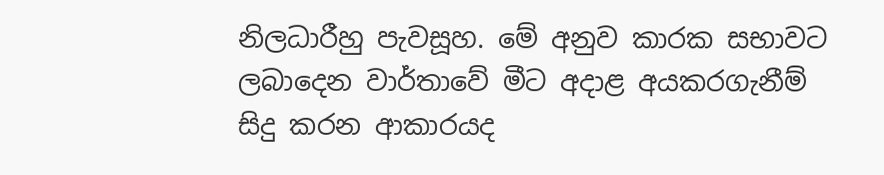නිලධාරීහු පැවසූහ. මේ අනුව කාරක සභාවට ලබාදෙන වාර්තාවේ මීට අදාළ අයකරගැනීම් සිදු කරන ආකාරයද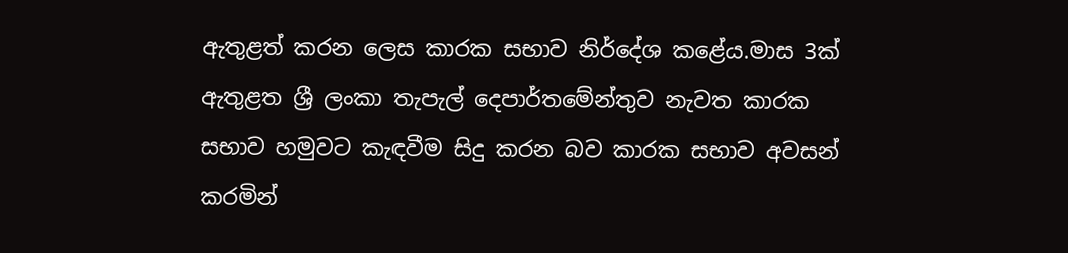ඇතුළත් කරන ලෙස කාරක සභාව නිර්දේශ කළේය.මාස 3ක් ඇතුළත ශ්‍රී ලංකා තැපැල් දෙපාර්තමේන්තුව නැවත කාරක සභාව හමුවට කැඳවීම සිදු කරන බව කාරක සභාව අවසන් කරමින්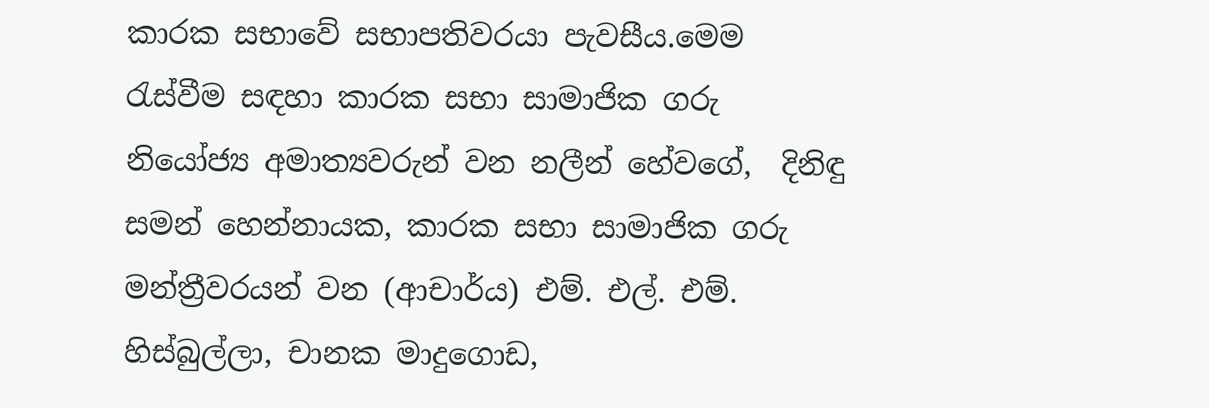කාරක සභාවේ සභාපතිවරයා පැවසීය.මෙම රැස්වීම සඳහා කාරක සභා සාමාජික ගරු නියෝජ්‍ය අමාත්‍යවරුන් වන නලීන් හේවගේ,  දිනිඳු සමන් හෙන්නායක, කාරක සභා සාමාජික ගරු මන්ත්‍රීවරයන් වන (ආචාර්ය) එම්. එල්. එම්. හිස්බුල්ලා, චානක මාදුගොඩ,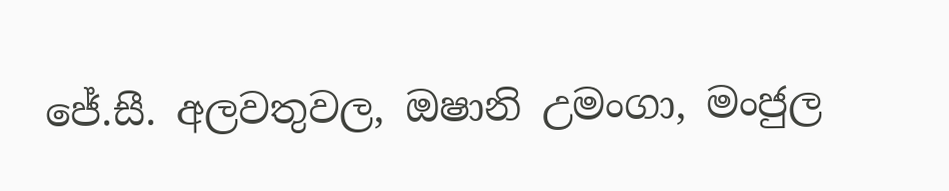ජේ.සී. අලවතුවල, ඔෂානි උමංගා, මංජුල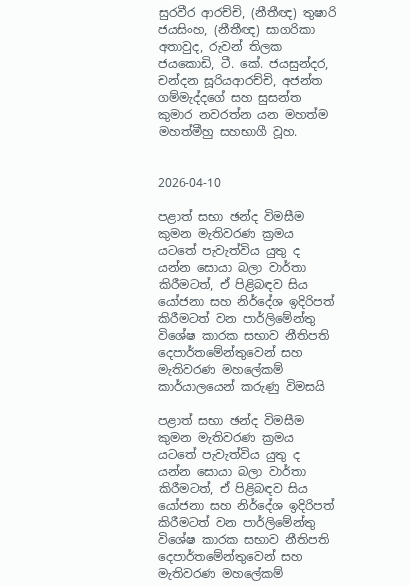සුරවීර ආරච්චි, (නීතීඥ) තුෂාරි ජයසිංහ, (නීතීඥ) සාගරිකා අතාවුද, රුවන් තිලක ජයකොඩි, ටී. කේ. ජයසුන්දර, චන්දන සූරියආරච්චි, අජන්ත ගම්මැද්දගේ සහ සුසන්ත කුමාර නවරත්න යන මහත්ම මහත්මීහු සහභාගී වූහ.


2026-04-10

පළාත් සභා ඡන්ද විමසීම කුමන මැතිවරණ ක්‍රමය යටතේ පැවැත්විය යුතු ද යන්න සොයා බලා වාර්තා කිරීමටත්, ඒ පිළිබඳව සිය යෝජනා සහ නිර්දේශ ඉදිරිපත් කිරීමටත් වන පාර්ලිමේන්තු විශේෂ කාරක සභාව නීතිපති දෙපාර්තමේන්තුවෙන් සහ මැතිවරණ මහලේකම් කාර්යාලයෙන් කරුණු විමසයි

පළාත් සභා ඡන්ද විමසීම කුමන මැතිවරණ ක්‍රමය යටතේ පැවැත්විය යුතු ද යන්න සොයා බලා වාර්තා කිරීමටත්, ඒ පිළිබඳව සිය යෝජනා සහ නිර්දේශ ඉදිරිපත් කිරීමටත් වන පාර්ලිමේන්තු විශේෂ කාරක සභාව නීතිපති දෙපාර්තමේන්තුවෙන් සහ මැතිවරණ මහලේකම්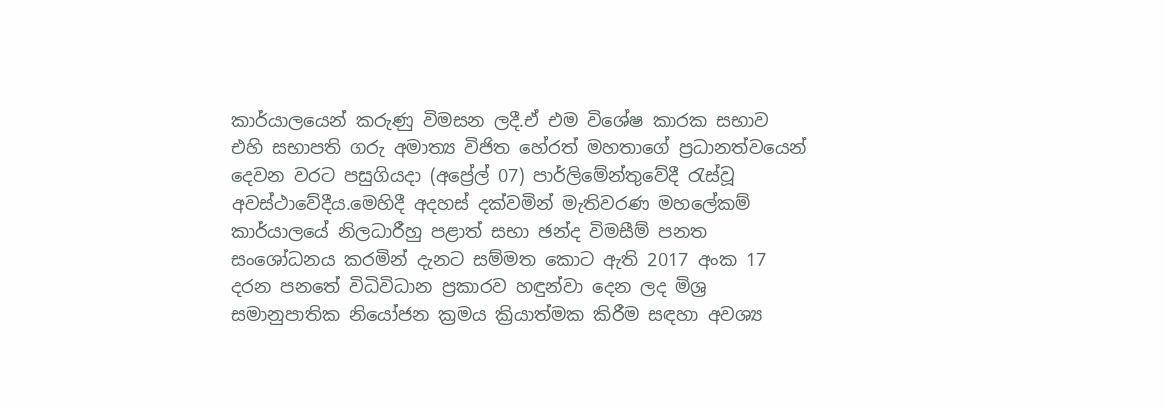කාර්යාලයෙන් කරුණු විමසන ලදී.ඒ එම විශේෂ කාරක සභාව එහි සභාපති ගරු අමාත්‍ය විජිත හේරත් මහතාගේ ප්‍රධානත්වයෙන් දෙවන වරට පසුගියදා (අප්‍රේල් 07) පාර්ලිමේන්තුවේදී රැස්වූ අවස්ථාවේදීය.මෙහිදී අදහස් දක්වමින් මැතිවරණ මහලේකම් කාර්යාලයේ නිලධාරීහු පළාත් සභා ඡන්ද විමසීම් පනත සංශෝධනය කරමින් දැනට සම්මත කොට ඇති 2017 අංක 17 දරන පනතේ විධිවිධාන ප්‍රකාරව හඳුන්වා දෙන ලද මිශ්‍ර සමානුපාතික නියෝජන ක්‍රමය ක්‍රියාත්මක කිරීම සඳහා අවශ්‍ය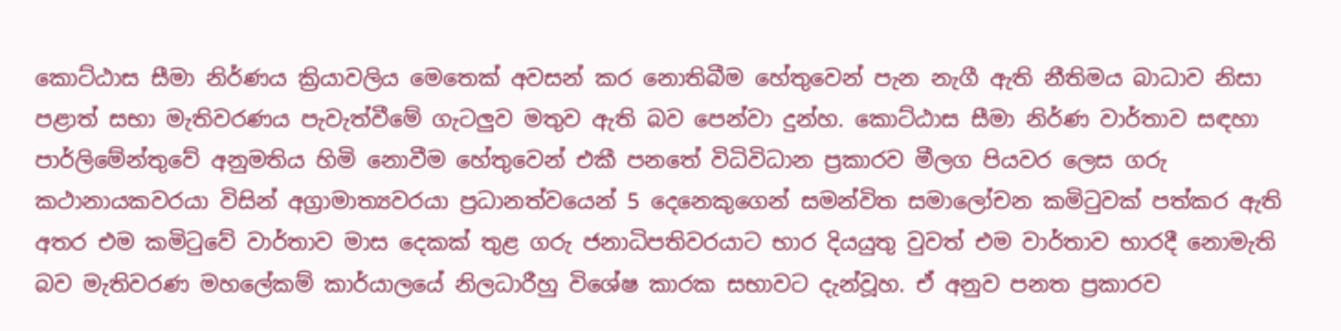කොට්ඨාස සීමා නිර්ණය ක්‍රියාවලිය මෙතෙක් අවසන් කර නොතිබීම හේතුවෙන් පැන නැගී ඇති නීතිමය බාධාව නිසා පළාත් සභා මැතිවරණය පැවැත්වීමේ ගැටලුව මතුව ඇති බව පෙන්වා දුන්හ. කොට්ඨාස සීමා නිර්ණ වාර්තාව සඳහා පාර්ලිමේන්තුවේ අනුමතිය හිමි නොවීම හේතුවෙන් එකී පනතේ විධිවිධාන ප්‍රකාරව මීලග පියවර ලෙස ගරු කථානායකවරයා විසින් අග්‍රාමාත්‍යවරයා ප්‍රධානත්වයෙන් 5 දෙනෙකුගෙන් සමන්විත සමාලෝචන කමිටුවක් පත්කර ඇති අතර එම කමිටුවේ වාර්තාව මාස දෙකක් තුළ ගරු ජනාධිපතිවරයාට භාර දියයුතු වුවත් එම වාර්තාව භාරදී නොමැති බව මැතිවරණ මහලේකම් කාර්යාලයේ නිලධාරීහු විශේෂ කාරක සභාවට දැන්වූහ. ඒ අනුව පනත ප්‍රකාරව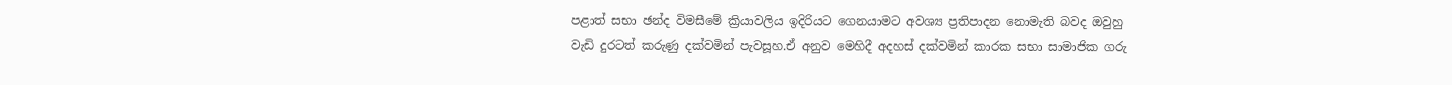පළාත් සභා ඡන්ද විමසීමේ ක්‍රියාවලිය ඉදිරියට ගෙනයාමට අවශ්‍ය ප්‍රතිපාදන නොමැති බවද ඔවුහු වැඩි දුරටත් කරුණු දක්වමින් පැවසූහ.ඒ අනුව මෙහිදී අදහස් දක්වමින් කාරක සභා සාමාජික ගරු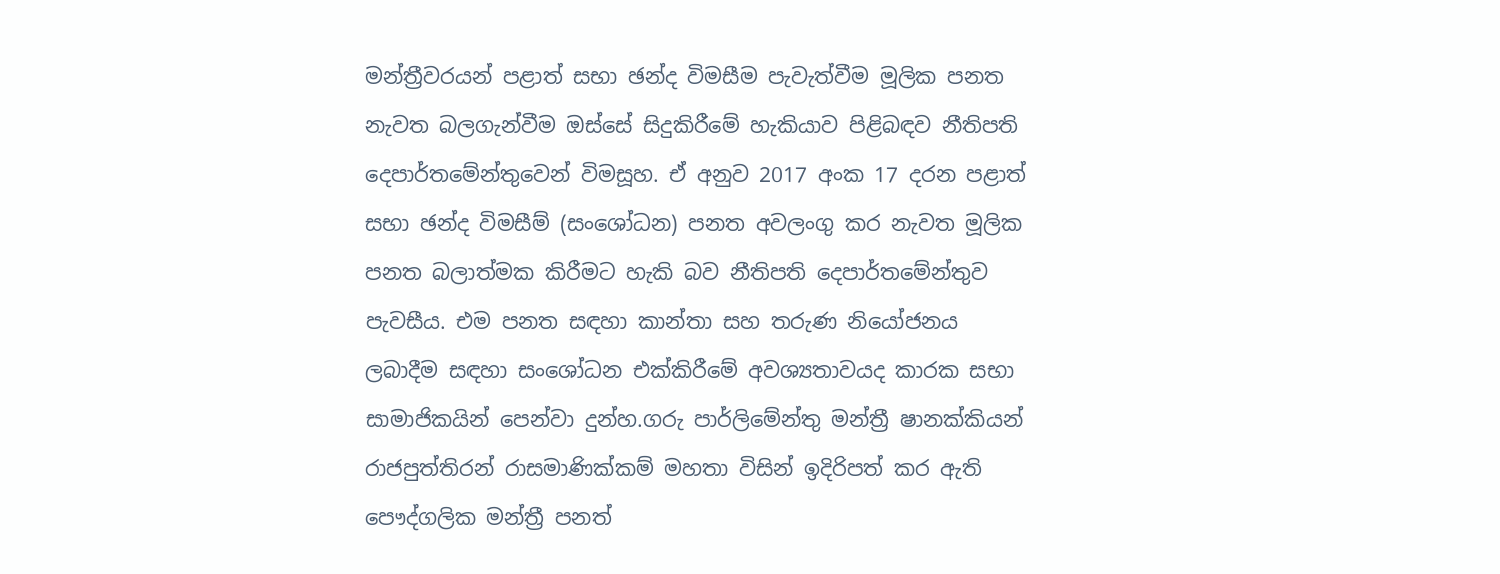මන්ත්‍රීවරයන් පළාත් සභා ඡන්ද විමසීම පැවැත්වීම මූලික පනත නැවත බලගැන්වීම ඔස්සේ සිදුකිරීමේ හැකියාව පිළිබඳව නීතිපති දෙපාර්තමේන්තුවෙන් විමසූහ. ඒ අනුව 2017 අංක 17 දරන පළාත් සභා ඡන්ද විමසීම් (සංශෝධන) පනත අවලංගු කර නැවත මූලික පනත බලාත්මක කිරීමට හැකි බව නීතිපති දෙපාර්තමේන්තුව පැවසීය. එම පනත සඳහා කාන්තා සහ තරුණ නියෝජනය ලබාදීම සඳහා සංශෝධන එක්කිරීමේ අවශ්‍යතාවයද කාරක සභා සාමාජිකයින් පෙන්වා දුන්හ.ගරු පාර්ලිමේන්තු මන්ත්‍රී ෂානක්කියන් රාජපුත්තිරන් රාසමාණික්කම් මහතා විසින් ඉදිරිපත් කර ඇති පෞද්ගලික මන්ත්‍රී පනත්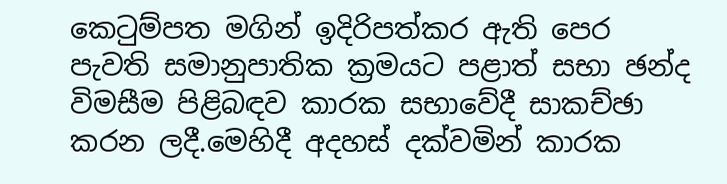කෙටුම්පත මගින් ඉදිරිපත්කර ඇති පෙර පැවති සමානුපාතික ක්‍රමයට පළාත් සභා ඡන්ද විමසීම පිළිබඳව කාරක සභාවේදී සාකච්ඡා කරන ලදී.මෙහිදී අදහස් දක්වමින් කාරක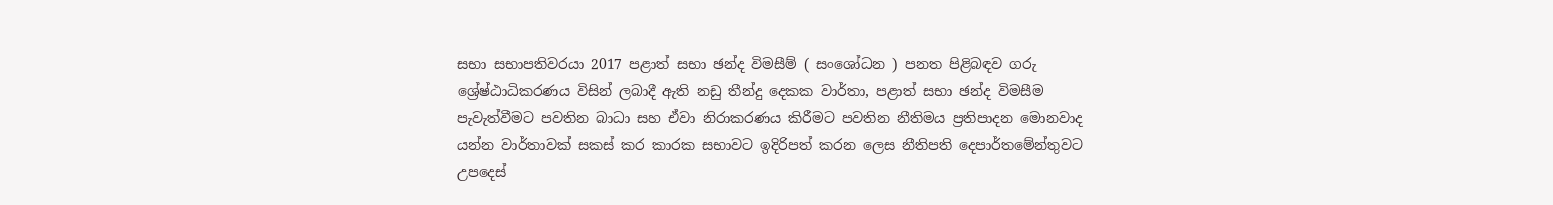සභා සභාපතිවරයා 2017 පළාත් සභා ඡන්ද විමසීම් ( සංශෝධන ) පනත පිළිබඳව ගරු ශ්‍රේෂ්ඨාධිකරණය විසින් ලබාදී ඇති නඩු තීන්දු දෙකක වාර්තා, පළාත් සභා ඡන්ද විමසීම පැවැත්වීමට පවතින බාධා සහ ඒවා නිරාකරණය කිරීමට පවතින නීතිමය ප්‍රතිපාදන මොනවාද යන්න වාර්තාවක් සකස් කර කාරක සභාවට ඉදිරිපත් කරන ලෙස නීතිපති දෙපාර්තමේන්තුවට උපදෙස්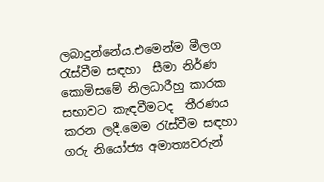ලබාදුන්නේය.එමෙන්ම මීලග රැස්වීම සඳහා  සීමා නිර්ණ කොමිසමේ නිලධාරීහු කාරක සභාවට කැඳවීමටද  තීරණය කරන ලදී.මෙම රැස්වීම සඳහා ගරු නියෝජ්‍ය අමාත්‍යවරුන්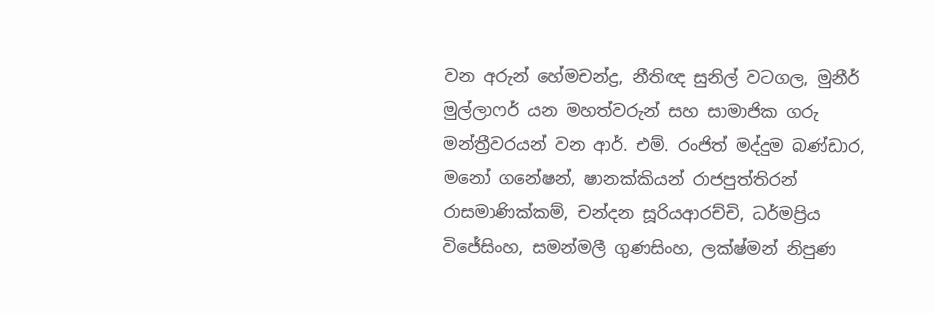වන අරුන් හේමචන්ද්‍ර, නීතිඥ සුනිල් වටගල, මුනීර් මුල්ලාෆර් යන මහත්වරුන් සහ සාමාජික ගරු මන්ත්‍රීවරයන් වන ආර්. එම්. රංජිත් මද්දුම බණ්ඩාර, මනෝ ගනේෂන්, ෂානක්කියන් රාජපුත්තිරන් රාසමාණික්කම්, චන්දන සූරියආරච්චි, ධර්මප්‍රිය විජේසිංහ, සමන්මලී ගුණසිංහ, ලක්ෂ්මන් නිපුණ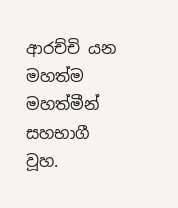ආරච්චි යන මහත්ම මහත්මීන් සහභාගී වූහ.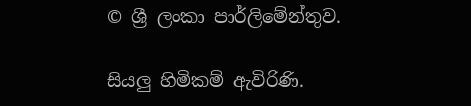© ශ්‍රී ලංකා පාර්ලි‌මේන්තුව.

සියලු හිමිකම් ඇවිරිණි.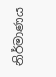නිර්මාණය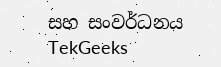සහ සංවර්ධනය  TekGeeks